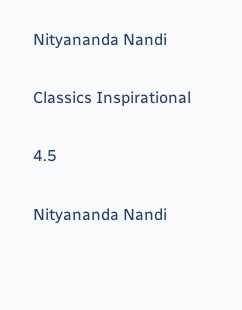Nityananda Nandi

Classics Inspirational

4.5

Nityananda Nandi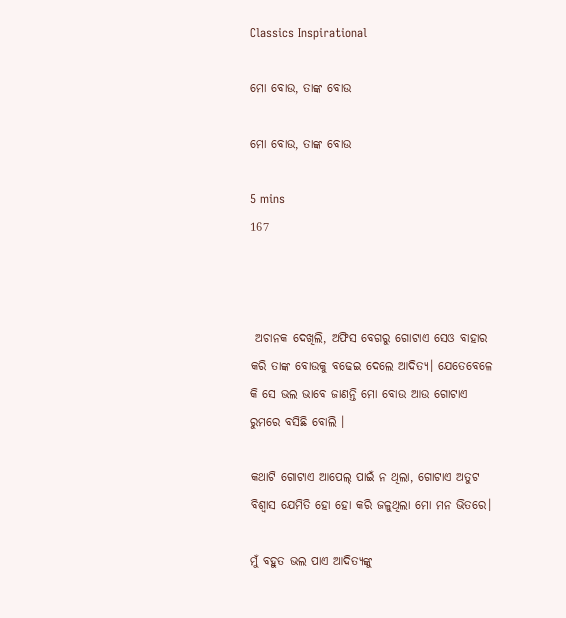Classics Inspirational

ମୋ ବୋଉ, ତାଙ୍କ ବୋଉ

ମୋ ବୋଉ, ତାଙ୍କ ବୋଉ

5 mins
167



 ଅଚାନକ ଦେଖିଲି, ଅଫିସ ବେଗରୁ ଗୋଟାଏ ସେଓ ବାହାର କରି ତାଙ୍କ ବୋଉକୁ ବଢେଇ ଦେଲେ ଆଦିତ୍ୟ। ଯେତେବେଳେ କି ସେ ଭଲ ଭାବେ ଜାଣନ୍ତି ମୋ ବୋଉ ଆଉ ଗୋଟାଏ ରୁମରେ ବସିଛି ବୋଲି ।

କଥାଟି ଗୋଟାଏ ଆପେଲ୍ ପାଇଁ ନ ଥିଲା, ଗୋଟାଏ ଅତୁଟ ବିଶ୍ବାସ ଯେମିତି ହୋ ହୋ କରି ଜଳୁଥିଲା ମୋ ମନ ଭିତରେ।

ମୁଁ ବହୁତ ଭଲ ପାଏ ଆଦିତ୍ୟଙ୍କୁ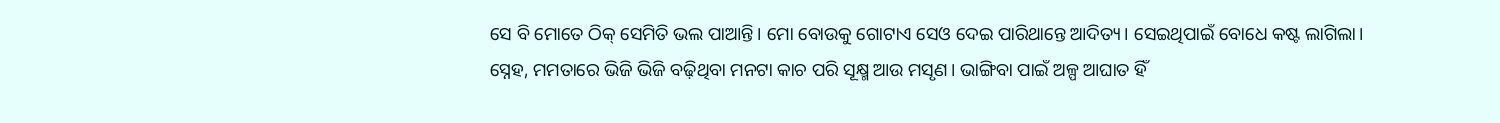ସେ ବି ମୋତେ ଠିକ୍ ସେମିତି ଭଲ ପାଆନ୍ତି। ମୋ ବୋଉକୁ ଗୋଟାଏ ସେଓ ଦେଇ ପାରିଥାନ୍ତେ ଆଦିତ୍ୟ। ସେଇଥିପାଇଁ ବୋଧେ କଷ୍ଟ ଲାଗିଲା। ସ୍ନେହ, ମମତାରେ ଭିଜି ଭିଜି ବଢ଼ିଥିବା ମନଟା କାଚ ପରି ସୂକ୍ଷ୍ମ ଆଉ ମସୃଣ। ଭାଙ୍ଗିବା ପାଇଁ ଅଳ୍ପ ଆଘାତ ହିଁ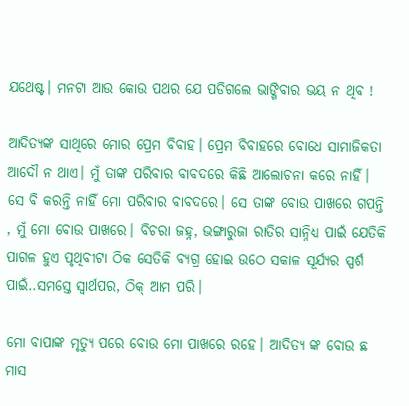ଯଥେଷ୍ଟ। ମନଟା ଆଉ କୋଉ ପଥର ଯେ ପଡିଗଲେ ଭାଙ୍ଗିବାର ଭୟ ନ ଥିବ !

ଆଦିତ୍ୟଙ୍କ ସାଥିରେ ମୋର ପ୍ରେମ ବିବାହ। ପ୍ରେମ ବିବାହରେ ବୋଧେ ସାମାଜିକତା ଆଦୌ ନ ଥାଏ। ମୁଁ ତାଙ୍କ ପରିବାର ବାବଦରେ କିଛି ଆଲୋଚନା କରେ ନାହିଁ। ସେ ବି କରନ୍ତି ନାହିଁ ମୋ ପରିବାର ବାବଦରେ। ସେ ତାଙ୍କ ବୋଉ ପାଖରେ ଗପନ୍ତି , ମୁଁ ମୋ ବୋଉ ପାଖରେ। ବିଚରା ଜହ୍ନ, ଭଙ୍ଗାରୁଜା ରାତିର ସାନ୍ନିଧ୍ୟ ପାଇଁ ଯେତିକି ପାଗଳ ହୁଏ ପୃଥିବୀଟା ଠିକ ସେତିକି ବ୍ୟଗ୍ର ହୋଇ ଉଠେ ସକାଳ ସୂର୍ଯ୍ୟର ସ୍ପର୍ଶ ପାଇଁ..ସମସ୍ତେ ସ୍ୱାର୍ଥପର, ଠିକ୍ ଆମ ପରି।

ମୋ ବାପାଙ୍କ ମୃତ୍ୟୁ ପରେ ବୋଉ ମୋ ପାଖରେ ରହେ। ଆଦିତ୍ୟ ଙ୍କ ବୋଉ ଛ ମାସ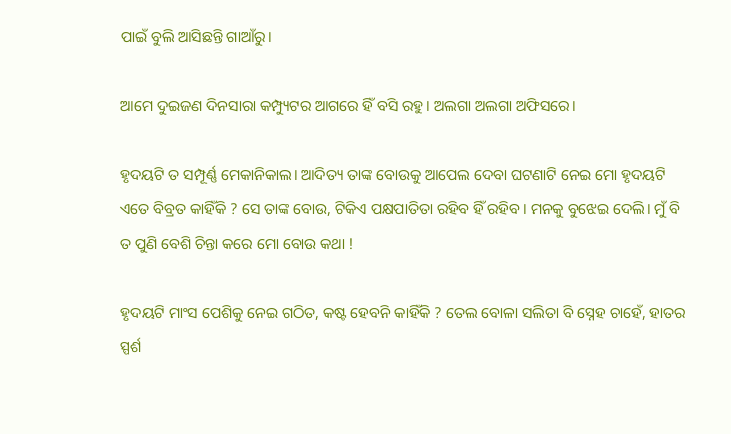ପାଇଁ ବୁଲି ଆସିଛନ୍ତି ଗାଆଁରୁ।

ଆମେ ଦୁଇଜଣ ଦିନସାରା କମ୍ପ୍ୟୁଟର ଆଗରେ ହିଁ ବସି ରହୁ। ଅଲଗା ଅଲଗା ଅଫିସରେ।

ହୃଦୟଟି ତ ସମ୍ପୂର୍ଣ୍ଣ ମେକାନିକାଲ। ଆଦିତ୍ୟ ତାଙ୍କ ବୋଉକୁ ଆପେଲ ଦେବା ଘଟଣାଟି ନେଇ ମୋ ହୃଦୟଟି ଏତେ ବିବ୍ରତ କାହିଁକି ? ସେ ତାଙ୍କ ବୋଉ, ଟିକିଏ ପକ୍ଷପାତିତା ରହିବ ହିଁ ରହିବ। ମନକୁ ବୁଝେଇ ଦେଲି। ମୁଁ ବି ତ ପୁଣି ବେଶି ଚିନ୍ତା କରେ ମୋ ବୋଉ କଥା !

ହୃଦୟଟି ମାଂସ ପେଶିକୁ ନେଇ ଗଠିତ, କଷ୍ଟ ହେବନି କାହିଁକି ? ତେଲ ବୋଳା ସଲିତା ବି ସ୍ନେହ ଚାହେଁ, ହାତର ସ୍ପର୍ଶ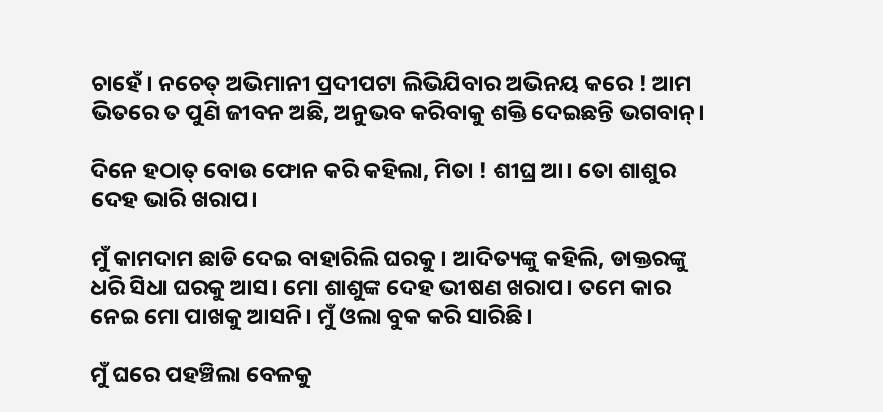ଚାହେଁ। ନଚେତ୍ ଅଭିମାନୀ ପ୍ରଦୀପଟା ଲିଭିଯିବାର ଅଭିନୟ କରେ ! ଆମ ଭିତରେ ତ ପୁଣି ଜୀବନ ଅଛି, ଅନୁଭବ କରିବାକୁ ଶକ୍ତି ଦେଇଛନ୍ତି ଭଗବାନ୍।

ଦିନେ ହଠାତ୍ ବୋଉ ଫୋନ କରି କହିଲା, ମିତା ! ଶୀଘ୍ର ଆ। ତୋ ଶାଶୁର ଦେହ ଭାରି ଖରାପ।

ମୁଁ କାମଦାମ ଛାଡି ଦେଇ ବାହାରିଲି ଘରକୁ। ଆଦିତ୍ୟଙ୍କୁ କହିଲି, ଡାକ୍ତରଙ୍କୁ ଧରି ସିଧା ଘରକୁ ଆସ। ମୋ ଶାଶୁଙ୍କ ଦେହ ଭୀଷଣ ଖରାପ। ତମେ କାର ନେଇ ମୋ ପାଖକୁ ଆସନି। ମୁଁ ଓଲା ବୁକ କରି ସାରିଛି।

ମୁଁ ଘରେ ପହଞ୍ଚିଲା ବେଳକୁ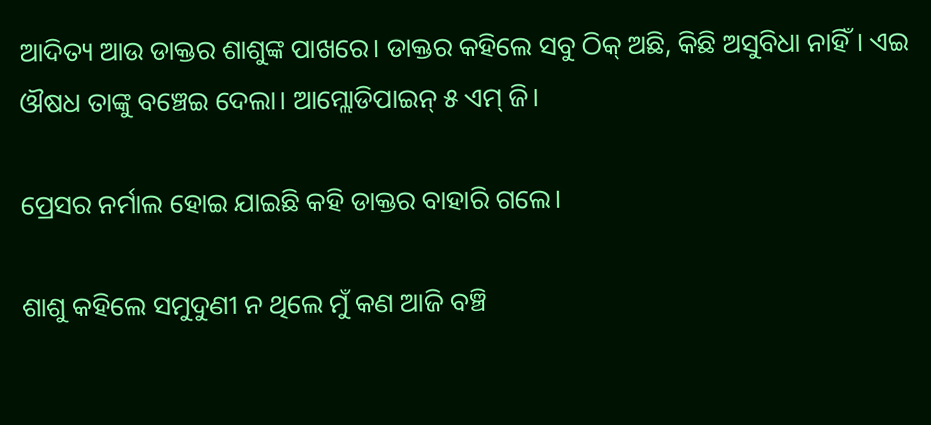ଆଦିତ୍ୟ ଆଉ ଡାକ୍ତର ଶାଶୁଙ୍କ ପାଖରେ। ଡାକ୍ତର କହିଲେ ସବୁ ଠିକ୍ ଅଛି, କିଛି ଅସୁବିଧା ନାହିଁ। ଏଇ ଔଷଧ ତାଙ୍କୁ ବଞ୍ଚେଇ ଦେଲା। ଆମ୍ଲୋଡିପାଇନ୍ ୫ ଏମ୍ ଜି।

ପ୍ରେସର ନର୍ମାଲ ହୋଇ ଯାଇଛି କହି ଡାକ୍ତର ବାହାରି ଗଲେ।

ଶାଶୁ କହିଲେ ସମୁଦୁଣୀ ନ ଥିଲେ ମୁଁ କଣ ଆଜି ବଞ୍ଚି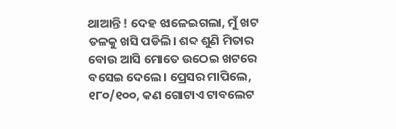ଥାଆନ୍ତି ! ଦେହ ଝାଳେଇଗଲା, ମୁଁ ଖଟ ତଳକୁ ଖସି ପଡିଲି। ଶବ୍ଦ ଶୁଣି ମିତାର ବୋଉ ଆସି ମୋତେ ଉଠେଇ ଖଟରେ ବସେଇ ଦେଲେ। ପ୍ରେସର ମାପିଲେ, ୧୮୦/୧୦୦, କଣ ଗୋଟାଏ ଟାବଲେଟ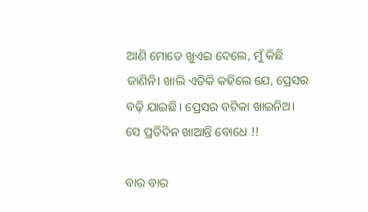ଆଣି ମୋତେ ଖୁଏଇ ଦେଲେ, ମୁଁ କିଛି ଜାଣିନି। ଖାଲି ଏତିକି କହିଲେ ଯେ, ପ୍ରେସର ବଢ଼ି ଯାଇଛି। ପ୍ରେସର ବଟିକା ଖାଇନିଅ। ସେ ପ୍ରତିଦିନ ଖାଆନ୍ତି ବୋଧେ !!

ବାର ବାର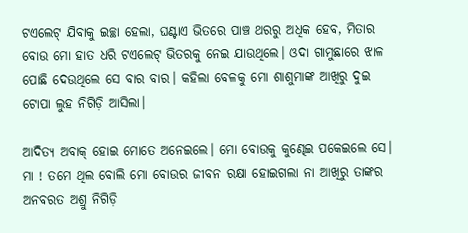ଟଏଲେଟ୍ ଯିବାକୁ ଇଚ୍ଛା ହେଲା, ଘଣ୍ଟାଏ ଭିତରେ ପାଞ୍ଚ ଥରରୁ ଅଧିକ ହେବ, ମିତାର ବୋଉ ମୋ ହାତ ଧରି ଟଏଲେଟ୍ ଭିତରକୁ ନେଇ ଯାଉଥିଲେ। ଓଦା ଗାମୁଛାରେ ଝାଳ ପୋଛି ଦେଉଥିଲେ ସେ ବାର ବାର। କହିଲା ବେଳକୁ ମୋ ଶାଶୁମାଙ୍କ ଆଖିରୁ ଦୁଇ ଟୋପା ଲୁହ ନିଗିଡ଼ି ଆସିଲା।

ଆଦିତ୍ୟ ଅବାକ୍ ହୋଇ ମୋତେ ଅନେଇଲେ। ମୋ ବୋଉକୁ କୁଣ୍ଢେଇ ପକେଇଲେ ସେ। ମା ! ତମେ ଥିଲ ବୋଲି ମୋ ବୋଉର ଜୀବନ ରକ୍ଷା ହୋଇଗଲା ନା ଆଖିରୁ ତାଙ୍କର ଅନବରତ ଅଶ୍ରୁ ନିଗିଡ଼ି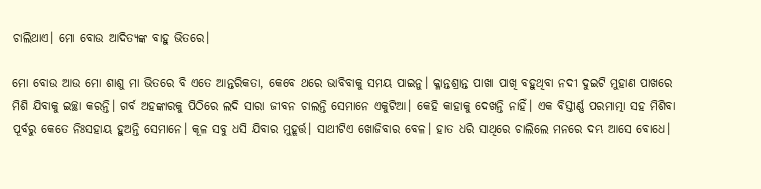ଚାଲିଥାଏ। ମୋ ବୋଉ ଆଦିତ୍ୟଙ୍କ ବାହୁ ଭିତରେ।

ମୋ ବୋଉ ଆଉ ମୋ ଶାଶୁ ମା ଭିତରେ ବି ଏତେ ଆନ୍ତରିକତା, କେବେ ଥରେ ଭାବିବାକୁ ସମୟ ପାଇନୁ। କ୍ଳାନ୍ତଶ୍ରାନ୍ତ ପାଖା ପାଖି ବହୁଥିବା ନଦୀ ଦୁଇଟି ମୁହାଣ ପାଖରେ ମିଶି ଯିବାକୁ ଇଚ୍ଛା କରନ୍ତି। ଗର୍ବ ଅହଙ୍କାରକୁ ପିଠିରେ ଲଦି ସାରା ଜୀବନ ଚାଲନ୍ତି ସେମାନେ ଏକୁଟିଆ। କେହି କାହାକୁ ଦେଖନ୍ତି ନାହିଁ। ଏକ ବିସ୍ତୀର୍ଣ୍ଣ ପରମାତ୍ମା ସହ ମିଶିବା ପୂର୍ବରୁ କେତେ ନିଃସହାୟ ହୁଅନ୍ତି ସେମାନେ। କୂଳ ସବୁ ଧସି ଯିବାର ମୁହୂର୍ତ୍ତ। ସାଥୀଟିଏ ଖୋଜିବାର ବେଳ। ହାତ ଧରି ସାଥିରେ ଚାଲିଲେ ମନରେ ଦମ୍ଭ ଆସେ ବୋଧେ।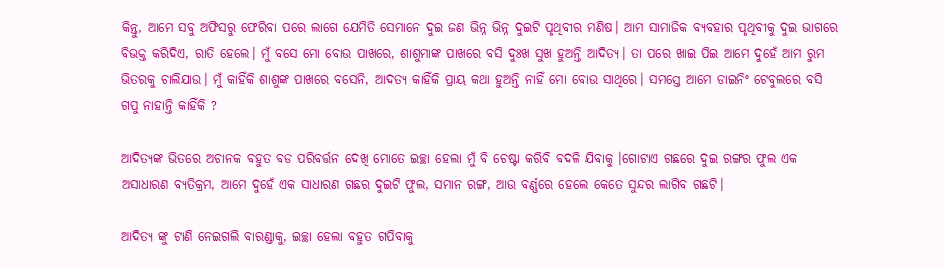କିନ୍ତୁ, ଆମେ ସବୁ ଅଫିସରୁ ଫେରିବା ପରେ ଲାଗେ ଯେମିତି ସେମାନେ ଦୁଇ ଜଣ ଭିନ୍ନ ଭିନ୍ନ ଦୁଇଟି ପୃଥିବୀର ମଣିଷ। ଆମ ସାମାଜିକ ବ୍ୟବହାର ପୃଥିବୀକୁ ଦୁଇ ଭାଗରେ ବିଭକ୍ତ କରିଦିଏ, ରାତି ହେଲେ। ମୁଁ ବସେ ମୋ ବୋଉ ପାଖରେ, ଶାଶୁମାଙ୍କ ପାଖରେ ବସି ଦୁଃଖ ସୁଖ ହୁଅନ୍ତି ଆଦିତ୍ୟ। ତା ପରେ ଖାଇ ପିଇ ଆମେ ଦୁହେଁ ଆମ ରୁମ ଭିତରକୁ ଚାଲିଯାଉ। ମୁଁ କାହିଁକି ଶାଶୁଙ୍କ ପାଖରେ ବସେନି, ଆଦତ୍ୟ କାହିଁକି ପ୍ରାୟ କଥା ହୁଅନ୍ତି ନାହିଁ ମୋ ବୋଉ ସାଥିରେ। ସମସ୍ତେ ଆମେ ଡାଇନିଂ ଟେବୁଲରେ ବସି ଗପୁ ନାହାନ୍ତି କାହିଁକି ?

ଆଦିତ୍ୟଙ୍କ ଭିତରେ ଅଚାନକ ବହୁତ ବଡ ପରିବର୍ତ୍ତନ ଦେଖି ମୋତେ ଇଚ୍ଛା ହେଲା ମୁଁ ବି ଚେଷ୍ଟା କରିବି ବଦଳି ଯିବାକୁ ।ଗୋଟାଏ ଗଛରେ ଦୁଇ ରଙ୍ଗର ଫୁଲ ଏକ ଅସାଧାରଣ ବ୍ୟତିକ୍ରମ, ଆମେ ଦୁହେଁ ଏକ ସାଧାରଣ ଗଛର ଦୁଇଟି ଫୁଲ, ସମାନ ରଙ୍ଗ, ଆଉ ବର୍ଣ୍ଣରେ ହେଲେ କେତେ ସୁନ୍ଦର ଲାଗିବ ଗଛଟି।

ଆଦିତ୍ୟ ଙ୍କୁ ଟାଣି ନେଇଗଲି ବାରଣ୍ଡାକୁ, ଇଚ୍ଛା ହେଲା ବହୁତ ଗପିବାକୁ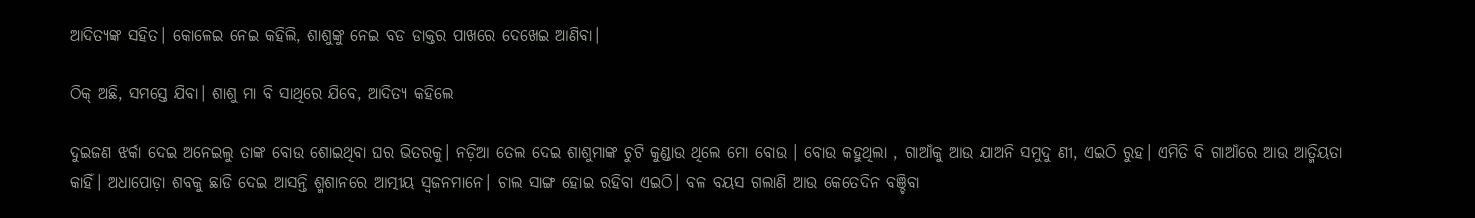ଆଦିତ୍ୟଙ୍କ ସହିତ। କୋଳେଇ ନେଇ କହିଲି, ଶାଶୁଙ୍କୁ ନେଇ ବଡ ଡାକ୍ତର ପାଖରେ ଦେଖେଇ ଆଣିବା।

ଠିକ୍ ଅଛି, ସମସ୍ତେ ଯିବା। ଶାଶୁ ମା ବି ସାଥିରେ ଯିବେ, ଆଦିତ୍ୟ କହିଲେ

ଦୁଇଜଣ ଝର୍କା ଦେଇ ଅନେଇଲୁ ତାଙ୍କ ବୋଉ ଶୋଇଥିବା ଘର ଭିତରକୁ। ନଡ଼ିଆ ତେଲ ଦେଇ ଶାଶୁମାଙ୍କ ଚୁଟି କୁଣ୍ଡାଉ ଥିଲେ ମୋ ବୋଉ । ବୋଉ କହୁଥିଲା , ଗାଆଁକୁ ଆଉ ଯାଅନି ସମୁଦୁ ଣୀ, ଏଇଠି ରୁହ। ଏମିତି ବି ଗାଆଁରେ ଆଉ ଆତ୍ମିୟତା କାହିଁ। ଅଧାପୋଡ଼ା ଶବକୁ ଛାଡି ଦେଇ ଆସନ୍ତି ଶ୍ମଶାନରେ ଆତ୍ମୀୟ ସ୍ୱଜନମାନେ। ଚାଲ ସାଙ୍ଗ ହୋଇ ରହିବା ଏଇଠି। ବଳ ବୟସ ଗଲାଣି ଆଉ କେତେଦିନ ବଞ୍ଚିବା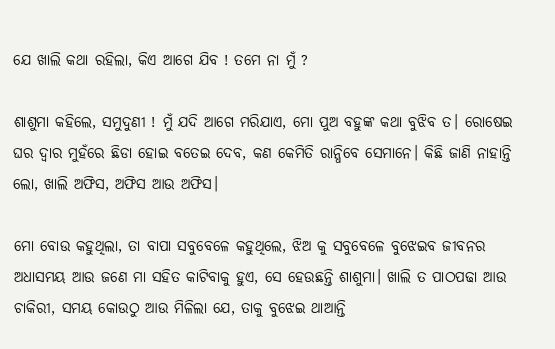ଯେ ଖାଲି କଥା ରହିଲା, କିଏ ଆଗେ ଯିବ ! ତମେ ନା ମୁଁ ?

ଶାଶୁମା କହିଲେ, ସମୁଦୁଣୀ ! ମୁଁ ଯଦି ଆଗେ ମରିଯାଏ, ମୋ ପୁଅ ବହୁଙ୍କ କଥା ବୁଝିବ ତ। ରୋଷେଇ ଘର ଦ୍ବାର ମୁହଁରେ ଛିଡା ହୋଇ ବତେଇ ଦେବ, କଣ କେମିତି ରାନ୍ଧିବେ ସେମାନେ। କିଛି ଜାଣି ନାହାନ୍ତି ଲୋ, ଖାଲି ଅଫିସ, ଅଫିସ ଆଉ ଅଫିସ।

ମୋ ବୋଉ କହୁଥିଲା, ତା ବାପା ସବୁବେଳେ କହୁଥିଲେ, ଝିଅ କୁ ସବୁବେଳେ ବୁଝେଇବ ଜୀବନର ଅଧାସମୟ ଆଉ ଜଣେ ମା ସହିତ କାଟିବାକୁ ହୁଏ, ସେ ହେଉଛନ୍ତି ଶାଶୁମା। ଖାଲି ତ ପାଠପଢା ଆଉ ଚାକିରୀ, ସମୟ କୋଉଠୁ ଆଉ ମିଳିଲା ଯେ, ତାକୁ ବୁଝେଇ ଥାଆନ୍ତି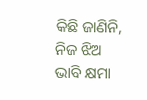କିଛି ଜାଣିନି, ନିଜ ଝିଅ ଭାବି କ୍ଷମା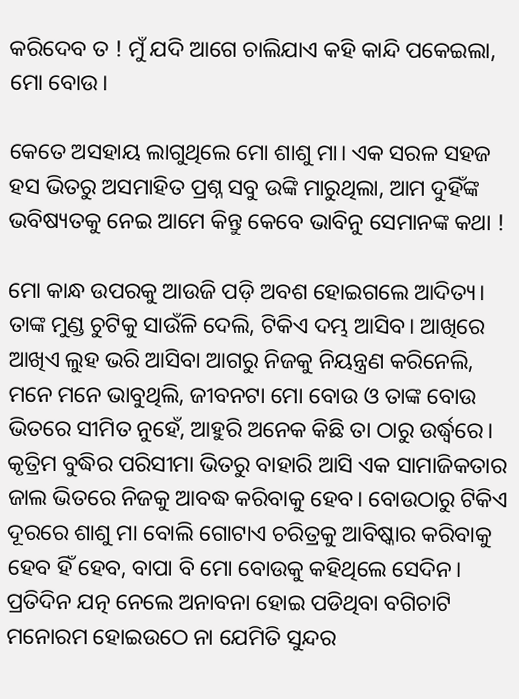କରିଦେବ ତ ! ମୁଁ ଯଦି ଆଗେ ଚାଲିଯାଏ କହି କାନ୍ଦି ପକେଇଲା, ମୋ ବୋଉ।

କେତେ ଅସହାୟ ଲାଗୁଥିଲେ ମୋ ଶାଶୁ ମା। ଏକ ସରଳ ସହଜ ହସ ଭିତରୁ ଅସମାହିତ ପ୍ରଶ୍ନ ସବୁ ଉଙ୍କି ମାରୁଥିଲା, ଆମ ଦୁହିଁଙ୍କ ଭବିଷ୍ୟତକୁ ନେଇ ଆମେ କିନ୍ତୁ କେବେ ଭାବିନୁ ସେମାନଙ୍କ କଥା !

ମୋ କାନ୍ଧ ଉପରକୁ ଆଉଜି ପଡ଼ି ଅବଶ ହୋଇଗଲେ ଆଦିତ୍ୟ। ତାଙ୍କ ମୁଣ୍ଡ ଚୁଟିକୁ ସାଉଁଳି ଦେଲି, ଟିକିଏ ଦମ୍ଭ ଆସିବ। ଆଖିରେ ଆଖିଏ ଲୁହ ଭରି ଆସିବା ଆଗରୁ ନିଜକୁ ନିୟନ୍ତ୍ରଣ କରିନେଲି, ମନେ ମନେ ଭାବୁଥିଲି, ଜୀବନଟା ମୋ ବୋଉ ଓ ତାଙ୍କ ବୋଉ ଭିତରେ ସୀମିତ ନୁହେଁ, ଆହୁରି ଅନେକ କିଛି ତା ଠାରୁ ଉର୍ଦ୍ଧ୍ବରେ। କୃତ୍ରିମ ବୁଦ୍ଧିର ପରିସୀମା ଭିତରୁ ବାହାରି ଆସି ଏକ ସାମାଜିକତାର ଜାଲ ଭିତରେ ନିଜକୁ ଆବଦ୍ଧ କରିବାକୁ ହେବ। ବୋଉଠାରୁ ଟିକିଏ ଦୂରରେ ଶାଶୁ ମା ବୋଲି ଗୋଟାଏ ଚରିତ୍ରକୁ ଆବିଷ୍କାର କରିବାକୁ ହେବ ହିଁ ହେବ, ବାପା ବି ମୋ ବୋଉକୁ କହିଥିଲେ ସେଦିନ। ପ୍ରତିଦିନ ଯତ୍ନ ନେଲେ ଅନାବନା ହୋଇ ପଡିଥିବା ବଗିଚାଟି ମନୋରମ ହୋଇଉଠେ ନା ଯେମିତି ସୁନ୍ଦର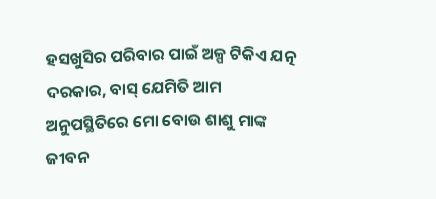ହସଖୁସିର ପରିବାର ପାଇଁ ଅଳ୍ପ ଟିକିଏ ଯତ୍ନ ଦରକାର, ବାସ୍ ଯେମିତି ଆମ ଅନୁପସ୍ଥିତିରେ ମୋ ବୋଉ ଶାଶୁ ମାଙ୍କ ଜୀବନ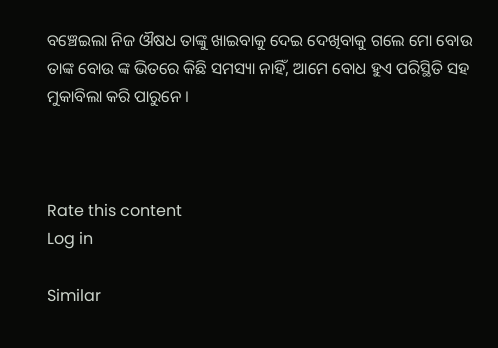ବଞ୍ଚେଇଲା ନିଜ ଔଷଧ ତାଙ୍କୁ ଖାଇବାକୁ ଦେଇ ଦେଖିବାକୁ ଗଲେ ମୋ ବୋଉ ତାଙ୍କ ବୋଉ ଙ୍କ ଭିତରେ କିଛି ସମସ୍ୟା ନାହିଁ, ଆମେ ବୋଧ ହୁଏ ପରିସ୍ଥିତି ସହ ମୁକାବିଲା କରି ପାରୁନେ ।



Rate this content
Log in

Similar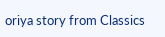oriya story from Classics